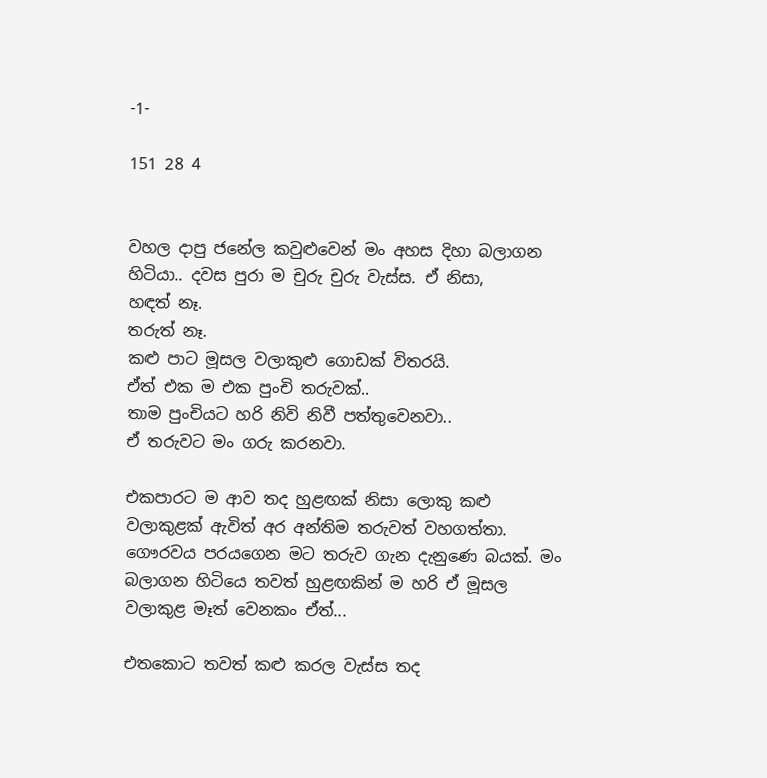-1-

151 28 4


වහල දාපු ජනේල කවුළුවෙන් මං අහස දිහා බලාගන හිටියා.. දවස පුරා ම චුරු චුරු වැස්ස. ඒ නිසා,
හඳත් නෑ.
තරුත් නෑ.
කළු පාට මූසල වලාකුළු ගොඩක් විතරයි.
ඒත් එක ම එක පුංචි තරුවක්..
තාම පුංචියට හරි නිවි නිවී පත්තුවෙනවා..
ඒ තරුවට මං ගරු කරනවා.

එකපාරට ම ආව තද හුළඟක් නිසා ලොකු කළු වලාකුළක් ඇවිත් අර අන්තිම තරුවත් වහගත්තා. ගෞරවය පරයගෙන මට තරුව ගැන දැනුණෙ බයක්. මං බලාගන හිටියෙ තවත් හුළඟකින් ම හරි ඒ මූසල වලාකුළ මෑත් වෙනකං ඒත්...

එතකොට තවත් කළු කරල වැස්ස තද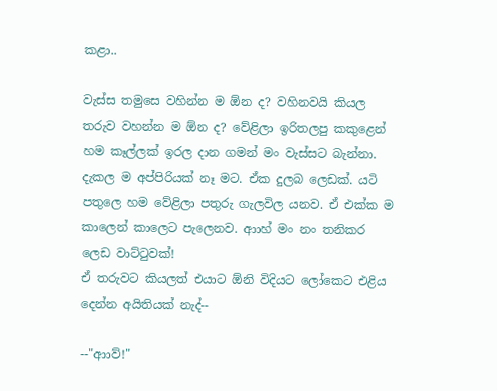කළා..

වැස්ස තමුසෙ වහින්න ම ඕන ද? වහිනවයි කියල තරුව වහන්න ම ඕන ද? වේළිලා ඉරිතලපු කකුළෙන් හම කෑල්ලක් ඉරල දාන ගමන් මං වැස්සට බැන්නා. දැකල ම අප්පිරියක් නෑ මට. ඒක දුලබ ලෙඩක්. යටි පතුලෙ හම වේළිලා පතුරු ගැලවිල යනව. ඒ එක්ක ම කාලෙන් කාලෙට පැලෙනව. ආාහ් මං නං තනිකර ලෙඩ වාට්ටුවක්!
ඒ තරුවට කියලත් එයාට ඕනි විදියට ලෝකෙට එළිය දෙන්න අයිතියක් නැද්--

--"ආාව්!"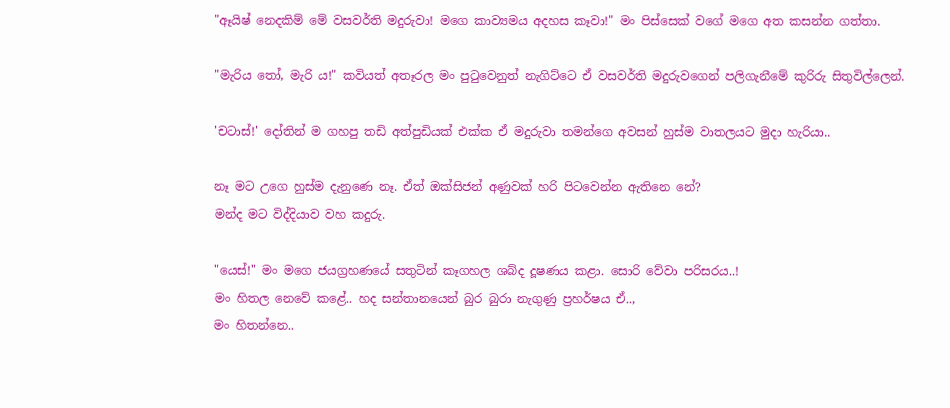"ඈයිෂ් නෙදකිම් මේ වසවර්ති මදුරුවා! මගෙ කාව්‍යමය අදහස කෑවා!" මං පිස්සෙක් වගේ මගෙ අත කසන්න ගත්තා.

"මැරිය තෝ, මැරි ය!" කවියත් අතෑරල මං පුටුවෙනුත් නැගිට්ටෙ ඒ වසවර්ති මදුරුවගෙන් පලිගැනීමේ කුරිරු සිතුවිල්ලෙන්.

'චටාස්!' දෝතින් ම ගහපු තඩි අත්පුඩියක් එක්ක ඒ මදුරුවා තමන්ගෙ අවසන් හුස්ම වාතලයට මුදා හැරියා..

නෑ මට උගෙ හුස්ම දැනුණෙ නෑ. ඒත් ඔක්සිජන් අණුවක් හරි පිටවෙන්න ඇතිනෙ නේ?
මන්ද මට විද්දියාව වහ කදුරු.

"යෙස්!" මං මගෙ ජයග්‍රහණයේ සතුටින් කෑගහල ශබ්ද දූෂණය කළා. සොරි වේවා පරිසරය..!
මං හිතල නෙවේ කළේ.. හද සන්තානයෙන් බුර බුරා නැගුණු ප්‍රහර්ෂය ඒ..,
මං හිතන්නෙ..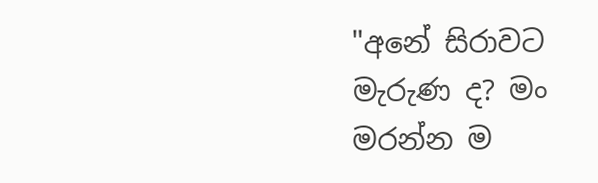"අනේ සිරාවට මැරුණ ද? මං මරන්න ම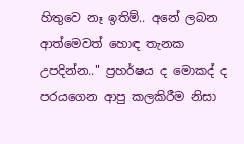හිතුවෙ නෑ ඉතිම්.. අනේ ලබන ආත්මෙවත් හොඳ තැනක උපදින්න.." ප්‍රහර්ෂය ද මොකද් ද පරයගෙන ආපු කලකිරීම නිසා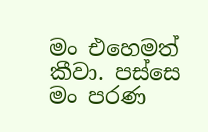මං එහෙමත් කීවා. පස්සෙ මං පරණ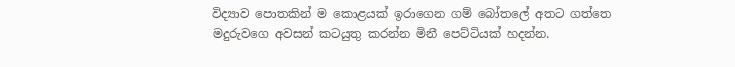විද්‍යාව පොතකින් ම කොළයක් ඉරාගෙන ගම් බෝතලේ අතට ගත්තෙ මදුරුවගෙ අවසන් කටයුතු කරන්න මිනී පෙට්ටියක් හදන්න.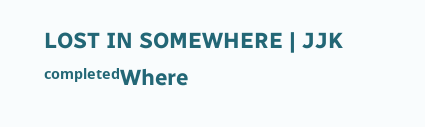LOST IN SOMEWHERE | JJK ᶜᵒᵐᵖˡᵉᵗᵉᵈWhere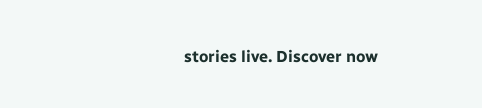stories live. Discover now